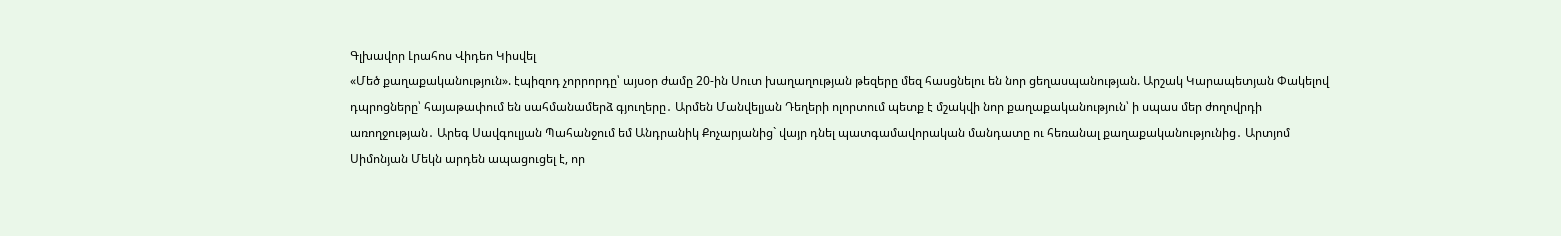Գլխավոր Լրահոս Վիդեո Կիսվել
«Մեծ քաղաքականություն». էպիզոդ չորրորդը՝ այսօր ժամը 20-ին Սուտ խաղաղության թեզերը մեզ հասցնելու են նոր ցեղասպանության. Արշակ Կարապետյան Փակելով դպրոցները՝ հայաթափում են սահմանամերձ գյուղերը․ Արմեն Մանվելյան Դեղերի ոլորտում պետք է մշակվի նոր քաղաքականություն՝ ի սպաս մեր ժողովրդի առողջության․ Արեգ Սավգուլյան Պահանջում եմ Անդրանիկ Քոչարյանից` վայր դնել պատգամավորական մանդատը ու հեռանալ քաղաքականությունից․ Արտյոմ Սիմոնյան Մեկն արդեն ապացուցել է, որ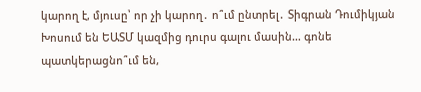կարող է, մյուսը՝ որ չի կարող․ ո՞ւմ ընտրել․ Տիգրան Դումիկյան Խոսում են ԵԱՏՄ կազմից դուրս գալու մասին… գոնե պատկերացնո՞ւմ են,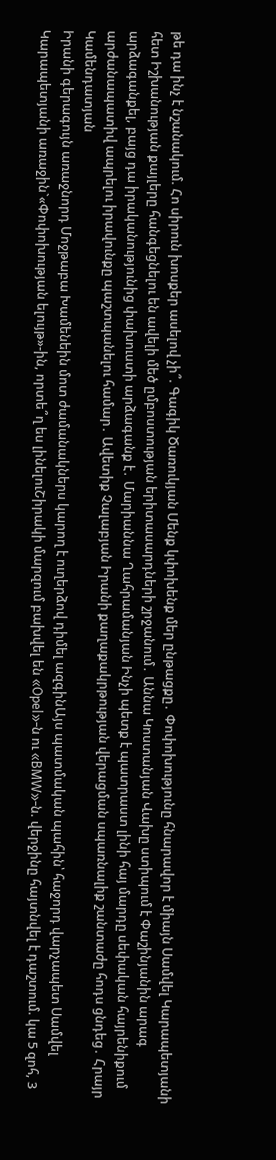թե դա ինչ է նշանակում. Հո սիրուն խոսքեր ասելով չի՞. Գագիկ Ծառուկյան Մենք կփոխենք մեր ընթացքը․ Փոփոխությունը հնարավոր է միայն Սամվել Կարապետյանի հետ Իշխանության քայլերը հանգեցնելու են ավելի մեծ ըմբոստության երիտասարդների շրջանում․ Աննա Կոստանյան Վախը ստիպում է Փաշինյանին արագ արձագանքել, բայց դա իրականությունից փախուստի արձագանք է․ Մարիաննա Ղահրամանյան Ինչի պետք է պատրաստ լինի հայ մարդը սեփական հայրենիքում արժանապատիվ ապրելու իրավունքը պաշտպանելու համար․ Ավետիք Չալաբյան Իրանի քաղաքակրթության վերացման սպառնալիք շանտաժը հոդս ցնդեց․ Հրայր Կամենդատյան
Իրանի գերագույն առաջնորդ Մոջթաբա Խամենեին մոտ ժամանակներս կարող է ուղերձով դիմել ազգինԱյս պատմական պահին՝ հաջորդ վարչապետ Սամվել Կարապետյանի առաջին`«Փոփոխության ելույթ»-ին, որտե՞ղ ես լինելուՇիրակի մարզում բախվել են «Opel»-ն ու «BMW»-ն. վերջինը հայտնվել է դաշտում. կա 5 զոհ, 3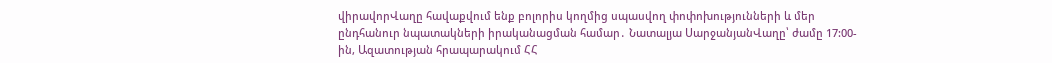վիրավորՎաղը հավաքվում ենք բոլորիս կողմից սպասվող փոփոխությունների և մեր ընդհանուր նպատակների իրականացման համար․ Նատալյա ՍարջանյանՎաղը՝ ժամը 17:00-ին, Ազատության հրապարակում ՀՀ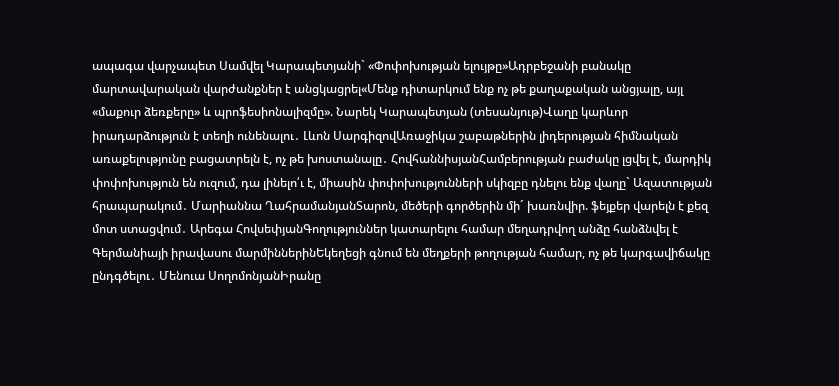ապագա վարչապետ Սամվել Կարապետյանի` «Փոփոխության ելույթը»Ադրբեջանի բանակը մարտավարական վարժանքներ է անցկացրել«Մենք դիտարկում ենք ոչ թե քաղաքական անցյալը, այլ «մաքուր ձեռքերը» և պրոֆեսիոնալիզմը». Նարեկ Կարապետյան (տեսանյութ)Վաղը կարևոր իրադարձություն է տեղի ունենալու․ Լևոն ՍարգիզովԱռաջիկա շաբաթներին լիդերության հիմնական առաքելությունը բացատրելն է, ոչ թե խոստանալը․ ՀովհաննիսյանՀամբերության բաժակը լցվել է, մարդիկ փոփոխություն են ուզում, դա լինելո՛ւ է, միասին փոփոխությունների սկիզբը դնելու ենք վաղը` Ազատության հրապարակում․ Մարիաննա ՂահրամանյանՏարոն, մեծերի գործերին մի´ խառնվիր. ֆեյքեր վարելն է քեզ մոտ ստացվում․ Արեգա ՀովսեփյանԳողություններ կատարելու համար մեղադրվող անձը հանձնվել է Գերմանիայի իրավասու մարմիններինԵկեղեցի գնում են մեղքերի թողության համար, ոչ թե կարգավիճակը ընդգծելու․ Մենուա ՍողոմոնյանԻրանը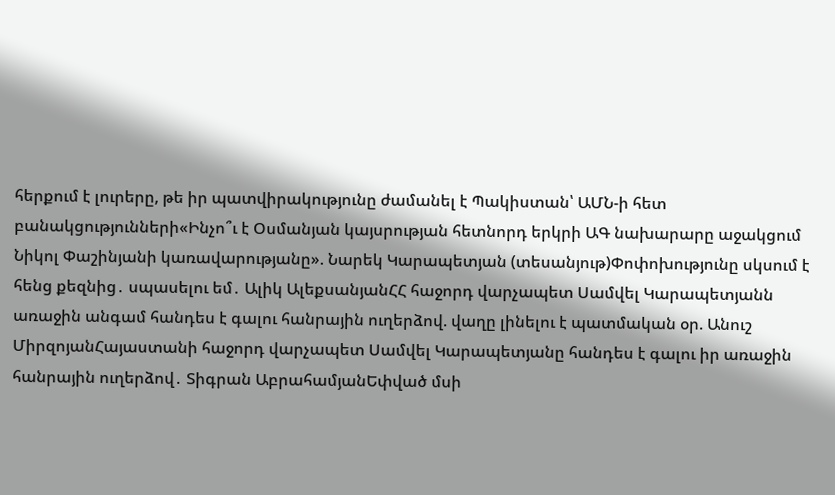հերքում է լուրերը, թե իր պատվիրակությունը ժամանել է Պակիստան՝ ԱՄՆ-ի հետ բանակցությունների«Ինչո՞ւ է Օսմանյան կայսրության հետնորդ երկրի ԱԳ նախարարը աջակցում Նիկոլ Փաշինյանի կառավարությանը». Նարեկ Կարապետյան (տեսանյութ)Փոփոխությունը սկսում է հենց քեզնից․ սպասելու եմ․ Ալիկ ԱլեքսանյանՀՀ հաջորդ վարչապետ Սամվել Կարապետյանն առաջին անգամ հանդես է գալու հանրային ուղերձով. վաղը լինելու է պատմական օր. Անուշ ՄիրզոյանՀայաստանի հաջորդ վարչապետ Սամվել Կարապետյանը հանդես է գալու իր առաջին հանրային ուղերձով․ Տիգրան ԱբրահամյանԵփված մսի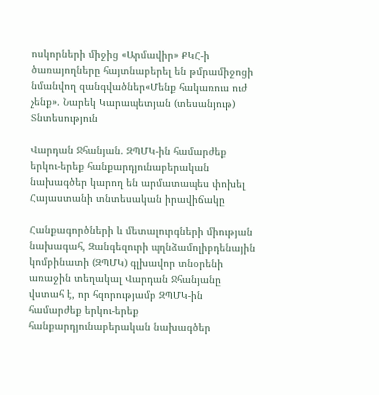ոսկորների միջից «Արմավիր» ՔԿՀ-ի ծառայողները հայտնաբերել են թմրամիջոցի նմանվող զանգվածներ«Մենք հակառուս ուժ չենք». Նարեկ Կարապետյան (տեսանյութ)
Տնտեսություն

Վարդան Ջհանյան. ԶՊՄԿ-ին համարժեք երկու-երեք հանքարդյունաբերական նախագծեր կարող են արմատապես փոխել Հայաստանի տնտեսական իրավիճակը

Հանքագործների և մետալուրգների միության նախագահ, Զանգեզուրի պղնձամոլիբդենային կոմբինատի (ԶՊՄԿ) գլխավոր տնօրենի առաջին տեղակալ Վարդան Ջհանյանը վստահ է, որ հզորությամբ ԶՊՄԿ-ին համարժեք երկու-երեք հանքարդյունաբերական նախագծեր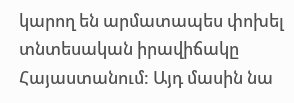կարող են արմատապես փոխել տնտեսական իրավիճակը Հայաստանում: Այդ մասին նա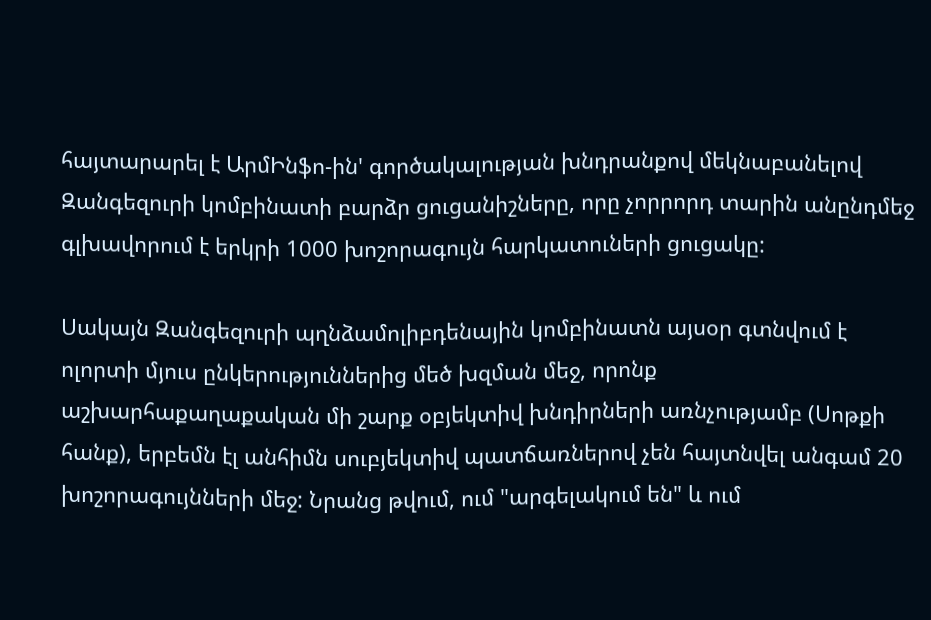հայտարարել է ԱրմԻնֆո-ին' գործակալության խնդրանքով մեկնաբանելով Զանգեզուրի կոմբինատի բարձր ցուցանիշները, որը չորրորդ տարին անընդմեջ գլխավորում է երկրի 1000 խոշորագույն հարկատուների ցուցակը:

Սակայն Զանգեզուրի պղնձամոլիբդենային կոմբինատն այսօր գտնվում է ոլորտի մյուս ընկերություններից մեծ խզման մեջ, որոնք աշխարհաքաղաքական մի շարք օբյեկտիվ խնդիրների առնչությամբ (Սոթքի հանք), երբեմն էլ անհիմն սուբյեկտիվ պատճառներով չեն հայտնվել անգամ 20 խոշորագույնների մեջ: Նրանց թվում, ում "արգելակում են" և ում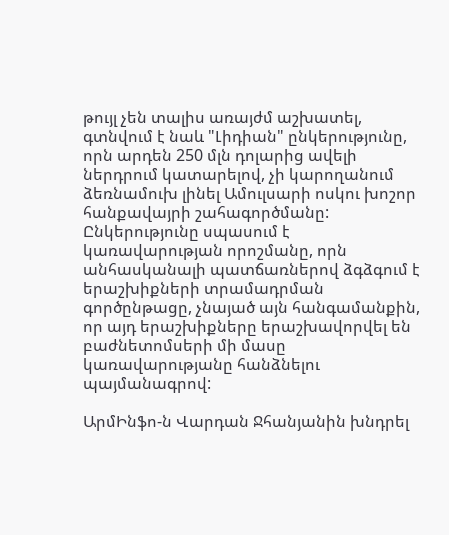թույլ չեն տալիս առայժմ աշխատել, գտնվում է նաև "Լիդիան" ընկերությունը, որն արդեն 250 մլն դոլարից ավելի ներդրում կատարելով, չի կարողանում ձեռնամուխ լինել Ամուլսարի ոսկու խոշոր հանքավայրի շահագործմանը: Ընկերությունը սպասում է կառավարության որոշմանը, որն անհասկանալի պատճառներով ձգձգում է երաշխիքների տրամադրման գործընթացը, չնայած այն հանգամանքին, որ այդ երաշխիքները երաշխավորվել են բաժնետոմսերի մի մասը կառավարությանը հանձնելու պայմանագրով:

ԱրմԻնֆո-ն Վարդան Ջհանյանին խնդրել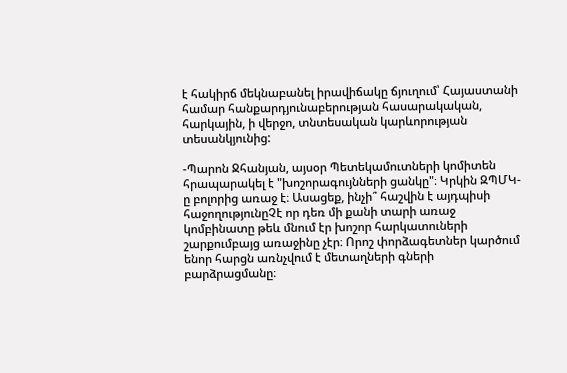է հակիրճ մեկնաբանել իրավիճակը ճյուղում՝ Հայաստանի համար հանքարդյունաբերության հասարակական, հարկային, ի վերջո, տնտեսական կարևորության տեսանկյունից:

-Պարոն Ջհանյան, այսօր Պետեկամուտների կոմիտեն հրապարակել է "խոշորագույնների ցանկը"։ Կրկին ԶՊՄԿ-ը բոլորից առաջ է։ Ասացեք, ինչի՞ հաշվին է այդպիսի հաջողությունըՉէ որ դեռ մի քանի տարի առաջ կոմբինատը թեև մնում էր խոշոր հարկատուների շարքումբայց առաջինը չէր։ Որոշ փորձագետներ կարծում ենոր հարցն առնչվում է մետաղների գների բարձրացմանը։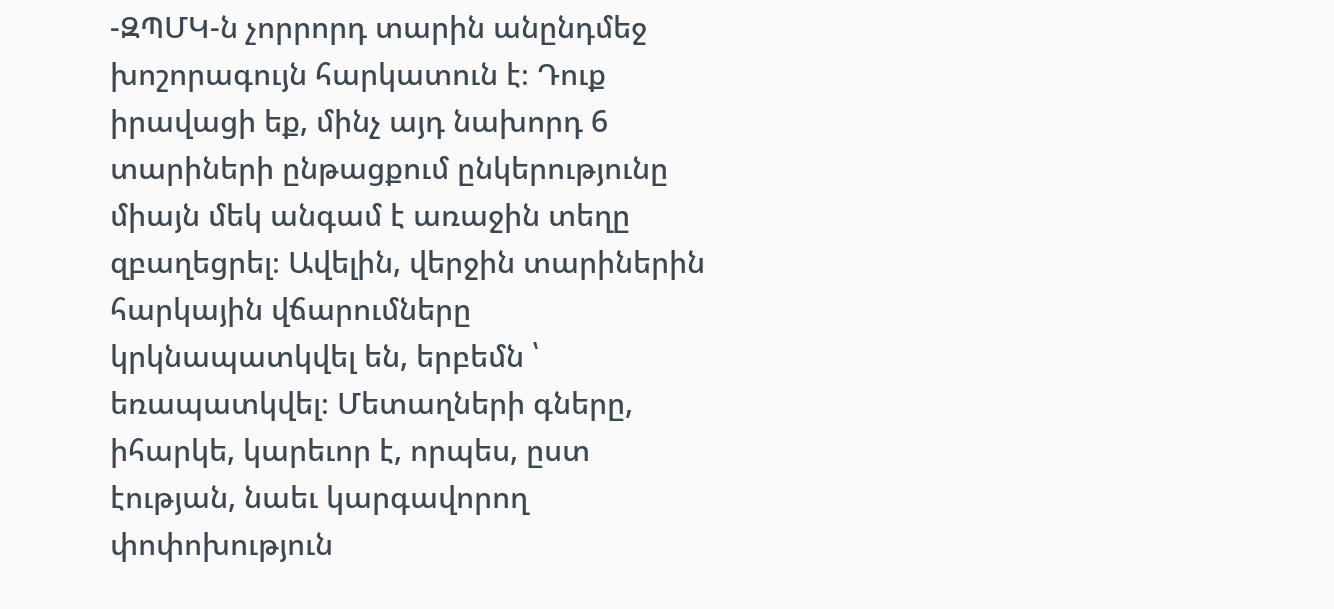-ԶՊՄԿ-ն չորրորդ տարին անընդմեջ խոշորագույն հարկատուն է։ Դուք իրավացի եք, մինչ այդ նախորդ 6 տարիների ընթացքում ընկերությունը միայն մեկ անգամ է առաջին տեղը զբաղեցրել։ Ավելին, վերջին տարիներին հարկային վճարումները կրկնապատկվել են, երբեմն ՝ եռապատկվել։ Մետաղների գները, իհարկե, կարեւոր է, որպես, ըստ էության, նաեւ կարգավորող փոփոխություն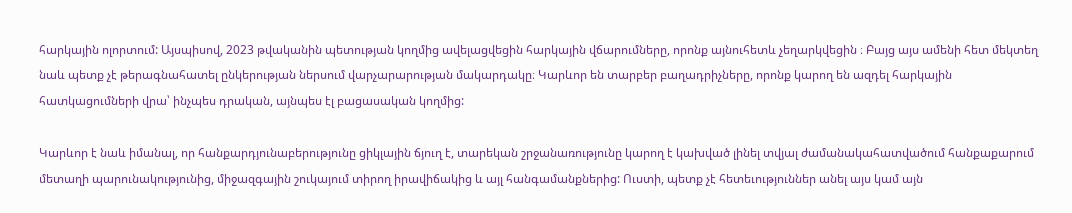հարկային ոլորտում: Այսպիսով, 2023 թվականին պետության կողմից ավելացվեցին հարկային վճարումները, որոնք այնուհետև չեղարկվեցին ։ Բայց այս ամենի հետ մեկտեղ նաև պետք չէ թերագնահատել ընկերության ներսում վարչարարության մակարդակը։ Կարևոր են տարբեր բաղադրիչները, որոնք կարող են ազդել հարկային հատկացումների վրա՝ ինչպես դրական, այնպես էլ բացասական կողմից:

Կարևոր է նաև իմանալ, որ հանքարդյունաբերությունը ցիկլային ճյուղ է, տարեկան շրջանառությունը կարող է կախված լինել տվյալ ժամանակահատվածում հանքաքարում մետաղի պարունակությունից, միջազգային շուկայում տիրող իրավիճակից և այլ հանգամանքներից: Ուստի, պետք չէ հետեւություններ անել այս կամ այն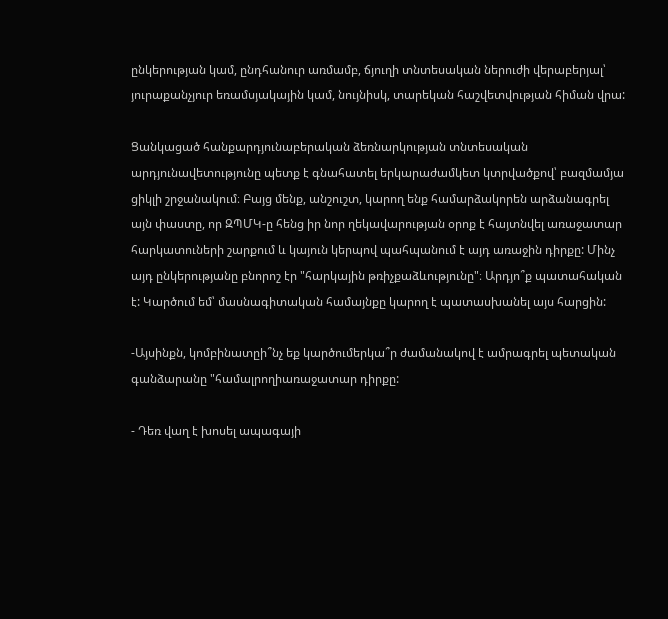ընկերության կամ, ընդհանուր առմամբ, ճյուղի տնտեսական ներուժի վերաբերյալ՝ յուրաքանչյուր եռամսյակային կամ, նույնիսկ, տարեկան հաշվետվության հիման վրա:

Ցանկացած հանքարդյունաբերական ձեռնարկության տնտեսական արդյունավետությունը պետք է գնահատել երկարաժամկետ կտրվածքով՝ բազմամյա ցիկլի շրջանակում։ Բայց մենք, անշուշտ, կարող ենք համարձակորեն արձանագրել այն փաստը, որ ԶՊՄԿ-ը հենց իր նոր ղեկավարության օրոք է հայտնվել առաջատար հարկատուների շարքում և կայուն կերպով պահպանում է այդ առաջին դիրքը: Մինչ այդ ընկերությանը բնորոշ էր "հարկային թռիչքաձևությունը"։ Արդյո՞ք պատահական է: Կարծում եմ՝ մասնագիտական համայնքը կարող է պատասխանել այս հարցին:

-Այսինքն, կոմբինատըի՞նչ եք կարծումերկա՞ր ժամանակով է ամրագրել պետական գանձարանը "համալրողիառաջատար դիրքը:

- Դեռ վաղ է խոսել ապագայի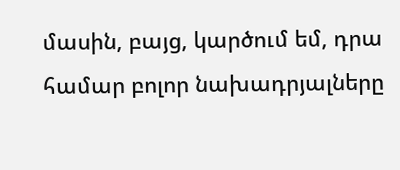մասին, բայց, կարծում եմ, դրա համար բոլոր նախադրյալները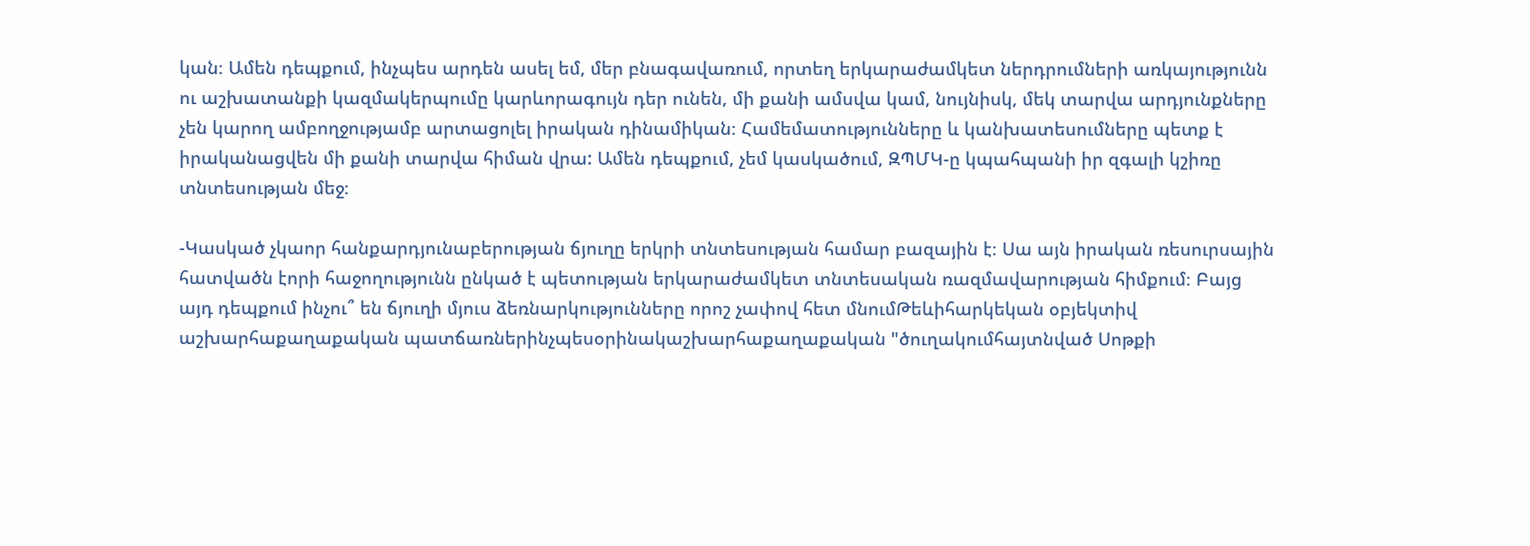կան։ Ամեն դեպքում, ինչպես արդեն ասել եմ, մեր բնագավառում, որտեղ երկարաժամկետ ներդրումների առկայությունն ու աշխատանքի կազմակերպումը կարևորագույն դեր ունեն, մի քանի ամսվա կամ, նույնիսկ, մեկ տարվա արդյունքները չեն կարող ամբողջությամբ արտացոլել իրական դինամիկան։ Համեմատությունները և կանխատեսումները պետք է իրականացվեն մի քանի տարվա հիման վրա: Ամեն դեպքում, չեմ կասկածում, ԶՊՄԿ-ը կպահպանի իր զգալի կշիռը տնտեսության մեջ։

-Կասկած չկաոր հանքարդյունաբերության ճյուղը երկրի տնտեսության համար բազային է։ Սա այն իրական ռեսուրսային հատվածն էորի հաջողությունն ընկած է պետության երկարաժամկետ տնտեսական ռազմավարության հիմքում։ Բայց այդ դեպքում ինչու՞ են ճյուղի մյուս ձեռնարկությունները որոշ չափով հետ մնումԹեևիհարկեկան օբյեկտիվ աշխարհաքաղաքական պատճառներինչպեսօրինակաշխարհաքաղաքական "ծուղակումհայտնված Սոթքի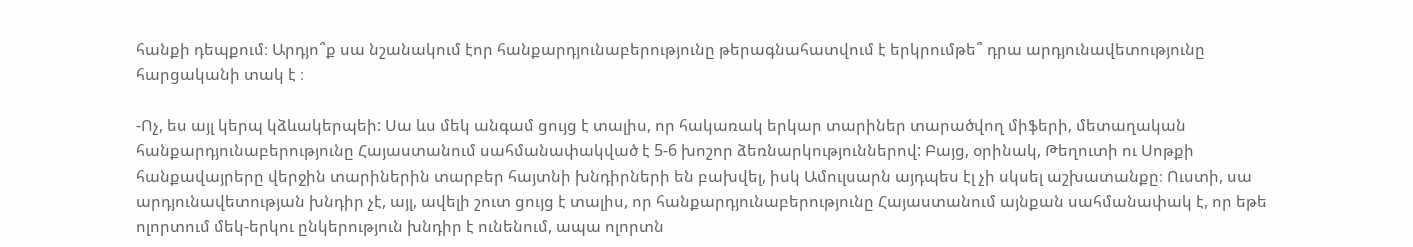հանքի դեպքում։ Արդյո՞ք սա նշանակում էոր հանքարդյունաբերությունը թերագնահատվում է երկրումթե՞ դրա արդյունավետությունը հարցականի տակ է ։

-Ոչ, ես այլ կերպ կձևակերպեի: Սա ևս մեկ անգամ ցույց է տալիս, որ հակառակ երկար տարիներ տարածվող միֆերի, մետաղական հանքարդյունաբերությունը Հայաստանում սահմանափակված է 5-6 խոշոր ձեռնարկություններով: Բայց, օրինակ, Թեղուտի ու Սոթքի հանքավայրերը վերջին տարիներին տարբեր հայտնի խնդիրների են բախվել, իսկ Ամուլսարն այդպես էլ չի սկսել աշխատանքը։ Ուստի, սա արդյունավետության խնդիր չէ, այլ, ավելի շուտ ցույց է տալիս, որ հանքարդյունաբերությունը Հայաստանում այնքան սահմանափակ է, որ եթե ոլորտում մեկ-երկու ընկերություն խնդիր է ունենում, ապա ոլորտն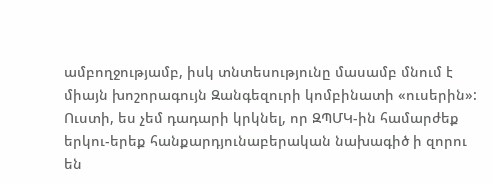ամբողջությամբ, իսկ տնտեսությունը մասամբ մնում է միայն խոշորագույն Զանգեզուրի կոմբինատի «ուսերին»: Ուստի, ես չեմ դադարի կրկնել, որ ԶՊՄԿ-ին համարժեք երկու-երեք հանքարդյունաբերական նախագիծ ի զորու են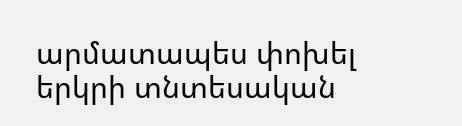արմատապես փոխել երկրի տնտեսական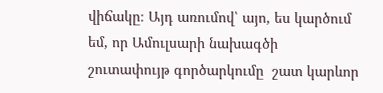վիճակը։ Այդ առումով՝ այո, ես կարծում եմ, որ Ամուլսարի նախագծի շուտափույթ գործարկումը  շատ կարևոր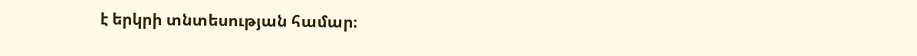է երկրի տնտեսության համար։